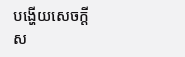បង្ហើយសេចក្តីស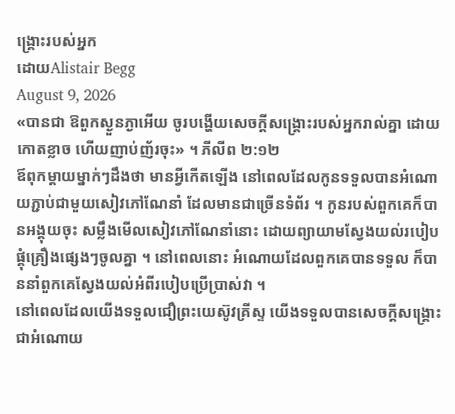ង្គ្រោះរបស់អ្នក
ដោយAlistair Begg
August 9, 2026
«បានជា ឱពួកស្ងួនភ្ងាអើយ ចូរបង្ហើយសេចក្ដីសង្គ្រោះរបស់អ្នករាល់គ្នា ដោយកោតខ្លាច ហើយញាប់ញ័រចុះ» ។ ភីលីព ២:១២
ឪពុកម្តាយម្នាក់ៗដឹងថា មានអ្វីកើតឡើង នៅពេលដែលកូនទទួលបានអំណោយភ្ជាប់ជាមួយសៀវភៅណែនាំ ដែលមានជាច្រើនទំព័រ ។ កូនរបស់ពួកគេក៏បានអង្គុយចុះ សម្លឹងមើលសៀវភៅណែនាំនោះ ដោយព្យាយាមស្វែងយល់របៀបផ្គុំគ្រឿងផ្សេងៗចូលគ្នា ។ នៅពេលនោះ អំណោយដែលពួកគេបានទទួល ក៏បាននាំពួកគេស្វែងយល់អំពីរបៀបប្រើប្រាស់វា ។
នៅពេលដែលយើងទទួលជឿព្រះយេស៊ូវគ្រីស្ទ យើងទទួលបានសេចក្តីសង្គ្រោះជាអំណោយ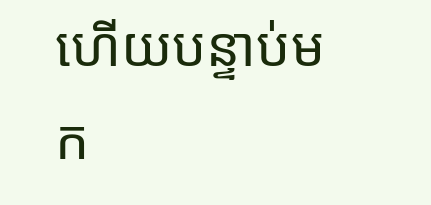ហើយបន្ទាប់មក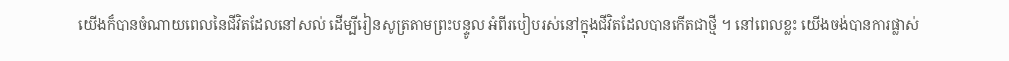យើងក៏បានចំណាយពេលនៃជីវិតដែលនៅសល់ ដើម្បីរៀនសូត្រតាមព្រះបន្ទូល អំពីរបៀបរស់នៅក្នុងជីវិតដែលបានកើតជាថ្មី ។ នៅពេលខ្លះ យើងចង់បានការផ្លាស់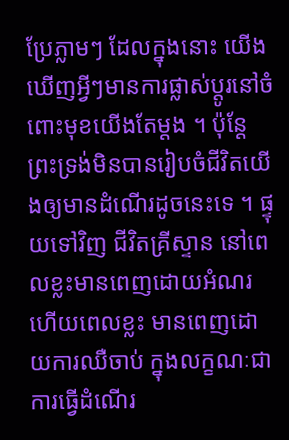ប្រែភ្លាមៗ ដែលក្នុងនោះ យើងឃើញអ្វីៗមានការផ្លាស់ប្តូរនៅចំពោះមុខយើងតែម្តង ។ ប៉ុន្តែ ព្រះទ្រង់មិនបានរៀបចំជីវិតយើងឲ្យមានដំណើរដូចនេះទេ ។ ផ្ទុយទៅវិញ ជីវិតគ្រីស្ទាន នៅពេលខ្លះមានពេញដោយអំណរ ហើយពេលខ្លះ មានពេញដោយការឈឺចាប់ ក្នុងលក្ខណៈជាការធ្វើដំណើរ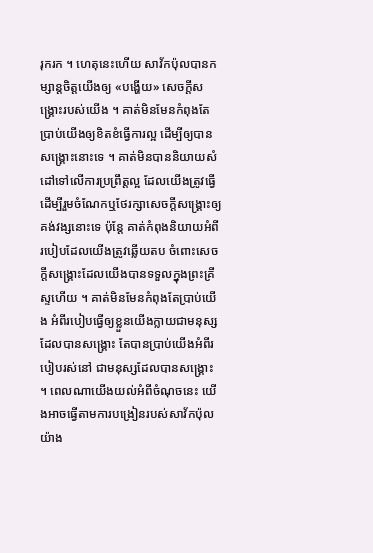រុករក ។ ហេតុនេះហើយ សាវ័កប៉ុលបានកម្សាន្តចិត្តយើងឲ្យ «បង្ហើយ» សេចក្តីសង្គ្រោះរបស់យើង ។ គាត់មិនមែនកំពុងតែប្រាប់យើងឲ្យខិតខំធ្វើការល្អ ដើម្បីឲ្យបានសង្គ្រោះនោះទេ ។ គាត់មិនបាននិយាយសំដៅទៅលើការប្រព្រឹត្តល្អ ដែលយើងត្រូវធ្វើ ដើម្បីរួមចំណែកឬថែរក្សាសេចក្តីសង្គ្រោះឲ្យគង់វង្សនោះទេ ប៉ុន្តែ គាត់កំពុងនិយាយអំពីរបៀបដែលយើងត្រូវឆ្លើយតប ចំពោះសេចក្តីសង្គ្រោះដែលយើងបានទទួលក្នុងព្រះគ្រីស្ទហើយ ។ គាត់មិនមែនកំពុងតែប្រាប់យើង អំពីរបៀបធ្វើឲ្យខ្លួនយើងក្លាយជាមនុស្សដែលបានសង្គ្រោះ តែបានប្រាប់យើងអំពីរបៀបរស់នៅ ជាមនុស្សដែលបានសង្គ្រោះ ។ ពេលណាយើងយល់អំពីចំណុចនេះ យើងអាចធ្វើតាមការបង្រៀនរបស់សាវ័កប៉ុលយ៉ាង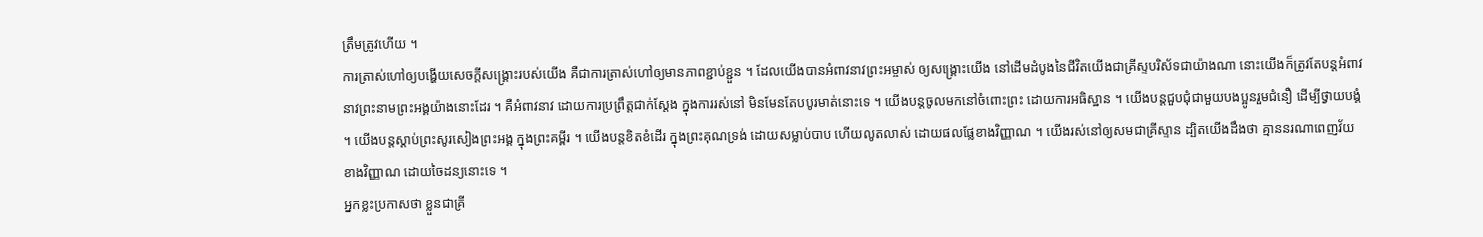ត្រឹមត្រូវហើយ ។
ការត្រាស់ហៅឲ្យបង្ហើយសេចក្តីសង្គ្រោះរបស់យើង គឺជាការត្រាស់ហៅឲ្យមានភាពខ្ជាប់ខ្ជួន ។ ដែលយើងបានអំពាវនាវព្រះអម្ចាស់ ឲ្យសង្គ្រោះយើង នៅដើមដំបូងនៃជីវិតយើងជាគ្រីស្ទបរិស័ទជាយ៉ាងណា នោះយើងក៏ត្រូវតែបន្តអំពាវនាវព្រះនាមព្រះអង្គយ៉ាងនោះដែរ ។ គឺអំពាវនាវ ដោយការប្រព្រឹត្តជាក់ស្តែង ក្នុងការរស់នៅ មិនមែនតែបបូរមាត់នោះទេ ។ យើងបន្តចូលមកនៅចំពោះព្រះ ដោយការអធិស្ឋាន ។ យើងបន្តជួបជុំជាមួយបងប្អូនរួមជំនឿ ដើម្បីថ្វាយបង្គំ ។ យើងបន្តស្តាប់ព្រះសូរសៀងព្រះអង្គ ក្នុងព្រះគម្ពីរ ។ យើងបន្តខិតខំដើរ ក្នុងព្រះគុណទ្រង់ ដោយសម្លាប់បាប ហើយលូតលាស់ ដោយផលផ្លែខាងវិញ្ញាណ ។ យើងរស់នៅឲ្យសមជាគ្រីស្ទាន ដ្បិតយើងដឹងថា គ្មាននរណាពេញវ័យខាងវិញ្ញាណ ដោយចៃដន្យនោះទេ ។
អ្នកខ្លះប្រកាសថា ខ្លួនជាគ្រី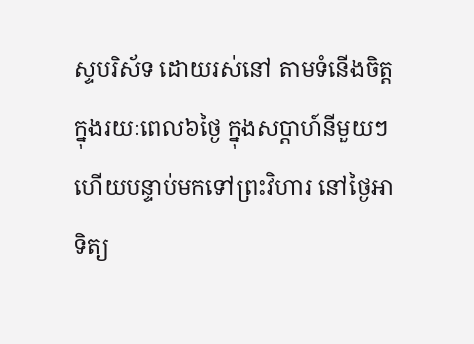ស្ទបរិស័ទ ដោយរស់នៅ តាមទំនើងចិត្ត ក្នុងរយៈពេល៦ថ្ងៃ ក្នុងសប្តាហ៍នីមួយៗ ហើយបន្ទាប់មកទៅព្រះវិហារ នៅថ្ងៃអាទិត្យ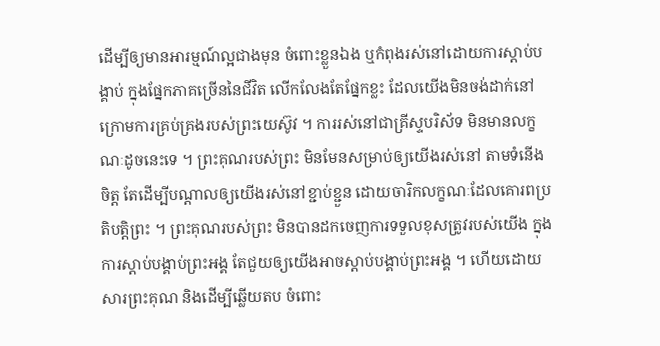ដើម្បីឲ្យមានអារម្មណ៍ល្អជាងមុន ចំពោះខ្លួនឯង ឬកំពុងរស់នៅដោយការស្តាប់បង្គាប់ ក្នុងផ្នែកភាគច្រើននៃជីវិត លើកលែងតែផ្នែកខ្លះ ដែលយើងមិនចង់ដាក់នៅក្រោមការគ្រប់គ្រងរបស់ព្រះយេស៊ូវ ។ ការរស់នៅជាគ្រីស្ទបរិស័ទ មិនមានលក្ខណៈដូចនេះទេ ។ ព្រះគុណរបស់ព្រះ មិនមែនសម្រាប់ឲ្យយើងរស់នៅ តាមទំនើងចិត្ត តែដើម្បីបណ្តាលឲ្យយើងរស់នៅខ្ជាប់ខ្ជួន ដោយចារិកលក្ខណៈដែលគោរពប្រតិបត្តិព្រះ ។ ព្រះគុណរបស់ព្រះ មិនបានដកចេញការទទួលខុសត្រូវរបស់យើង ក្នុងការស្តាប់បង្គាប់ព្រះអង្គ តែជួយឲ្យយើងអាចស្តាប់បង្គាប់ព្រះអង្គ ។ ហើយដោយសារព្រះគុណ និងដើម្បីឆ្លើយតប ចំពោះ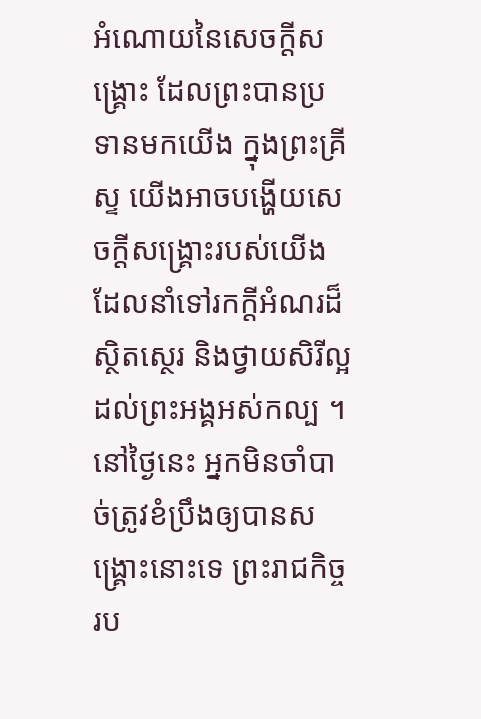អំណោយនៃសេចក្តីសង្គ្រោះ ដែលព្រះបានប្រទានមកយើង ក្នុងព្រះគ្រីស្ទ យើងអាចបង្ហើយសេចក្តីសង្គ្រោះរបស់យើង ដែលនាំទៅរកក្តីអំណរដ៏ស្ថិតស្ថេរ និងថ្វាយសិរីល្អដល់ព្រះអង្គអស់កល្ប ។ នៅថ្ងៃនេះ អ្នកមិនចាំបាច់ត្រូវខំប្រឹងឲ្យបានសង្គ្រោះនោះទេ ព្រះរាជកិច្ចរប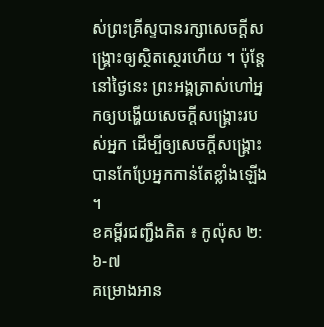ស់ព្រះគ្រីស្ទបានរក្សាសេចក្តីសង្គ្រោះឲ្យស្ថិតស្ថេរហើយ ។ ប៉ុន្តែ នៅថ្ងៃនេះ ព្រះអង្គត្រាស់ហៅអ្នកឲ្យបង្ហើយសេចក្តីសង្គ្រោះរបស់អ្នក ដើម្បីឲ្យសេចក្តីសង្គ្រោះបានកែប្រែអ្នកកាន់តែខ្លាំងឡើង ។
ខគម្ពីរជញ្ជឹងគិត ៖ កូល៉ុស ២:៦-៧
គម្រោងអាន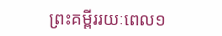ព្រះគម្ពីររយៈពេល១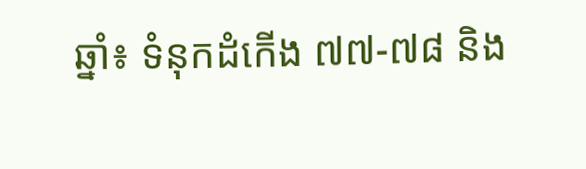ឆ្នាំ៖ ទំនុកដំកើង ៧៧-៧៨ និង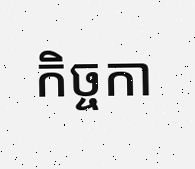កិច្ចកា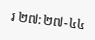រ ២៧:២៧-៤៤